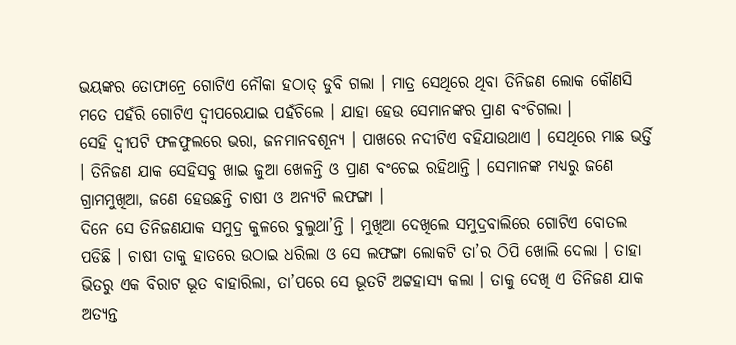ଭୟଙ୍କର ତୋଫାନ୍ରେ ଗୋଟିଏ ନୌକା ହଠାତ୍ ଡୁବି ଗଲା । ମାତ୍ର ସେଥିରେ ଥିବା ତିନିଜଣ ଲୋକ କୌଣସି ମତେ ପହଁରି ଗୋଟିଏ ଦ୍ୱୀପରେଯାଇ ପହଁଚିଲେ । ଯାହା ହେଉ ସେମାନଙ୍କର ପ୍ରାଣ ବଂଚିଗଲା ।
ସେହି ଦ୍ୱୀପଟି ଫଳଫୁଲରେ ଭରା, ଜନମାନବଶୂନ୍ୟ । ପାଖରେ ନଦୀଟିଏ ବହିଯାଉଥାଏ । ସେଥିରେ ମାଛ ଭର୍ତ୍ତି । ତିନିଜଣ ଯାକ ସେହିସବୁ ଖାଇ ଜୁଆ ଖେଳନ୍ତି ଓ ପ୍ରାଣ ବଂଚେଇ ରହିଥାନ୍ତି । ସେମାନଙ୍କ ମଧ୍ୟରୁ ଜଣେ ଗ୍ରାମମୁଖିଆ, ଜଣେ ହେଉଛନ୍ତି ଚାଷୀ ଓ ଅନ୍ୟଟି ଲଫଙ୍ଗା ।
ଦିନେ ସେ ତିନିଜଣଯାକ ସମୁଦ୍ର କୁଳରେ ବୁଲୁଥା’ନ୍ତି । ମୁଖିଆ ଦେଖିଲେ ସମୁଦ୍ରବାଲିରେ ଗୋଟିଏ ବୋତଲ ପଡିଛି । ଚାଷୀ ତାକୁ ହାତରେ ଉଠାଇ ଧରିଲା ଓ ସେ ଲଫଙ୍ଗା ଲୋକଟି ତା’ର ଠିପି ଖୋଲି ଦେଲା । ତାହା ଭିତରୁ ଏକ ବିରାଟ ଭୂତ ବାହାରିଲା, ତା’ପରେ ସେ ଭୂତଟି ଅଟ୍ଟହାସ୍ୟ କଲା । ତାକୁ ଦେଖି ଏ ତିନିଜଣ ଯାକ ଅତ୍ୟନ୍ତ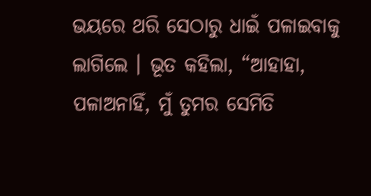ଭୟରେ ଥରି ସେଠାରୁ ଧାଇଁ ପଳାଇବାକୁ ଲାଗିଲେ । ଭୂତ କହିଲା, “ଆହାହା, ପଳାଅନାହିଁ, ମୁଁ ତୁମର ସେମିତି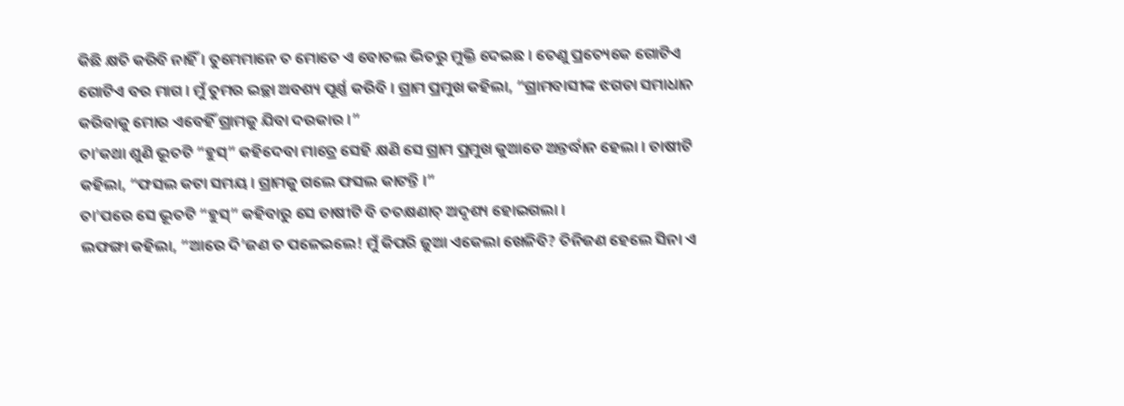କିଛି କ୍ଷତି କରିବି ନାହିଁ । ତୁମେମାନେ ତ ମୋତେ ଏ ବୋତଲ ଭିତରୁ ମୁକ୍ତି ଦେଇଛ । ତେଣୁ ପ୍ରତ୍ୟେକେ ଗୋଟିଏ ଗୋଟିଏ ବର ମାଗ । ମୁଁ ତୁମର ଇଚ୍ଛା ଅବଶ୍ୟ ପୂର୍ଣ୍ଣ କରିବି । ଗ୍ରାମ ପ୍ରମୁଖ କହିଲା, “ଗ୍ରାମବାସୀଙ୍କ ଝଗଡା ସମାଧାନ କରିବାକୁ ମୋର ଏବେହିଁ ଗ୍ରାମକୁ ଯିବା ଦରକାର ।”
ତା’କଥା ଶୁଣି ଭୂତଟି “ହୁସ୍” କହିଦେବା ମାତ୍ରେ ସେହି କ୍ଷଣି ସେ ଗ୍ରାମ ପ୍ରମୁଖ କୁଆଡେ ଅନ୍ତର୍ଦ୍ଧାନ ହେଲା । ଚାଷୀଟି କହିଲା, “ଫସଲ କଟା ସମୟ । ଗ୍ରାମକୁ ଗଲେ ଫସଲ କାଟନ୍ତି ।”
ତା’ପରେ ସେ ଭୂତଟି “ହୁସ୍” କହିବାରୁ ସେ ଚାଷୀଟି ବି ତତକ୍ଷଣାତ୍ ଅଦୃଶ୍ୟ ହୋଇଗଲା ।
ଲଫଙ୍ଗା କହିଲା, “ଆରେ ଦି’ଜଣ ତ ପଳେଇଲେ! ମୁଁ କିପରି ଜୁଆ ଏକେଲା ଖେଳିବି? ତିନିଜଣ ହେଲେ ସିନା ଏ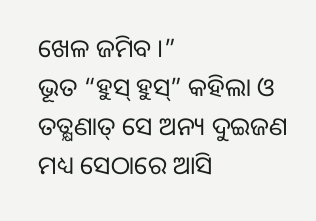ଖେଳ ଜମିବ ।”
ଭୂତ “ହୁସ୍ ହୁସ୍” କହିଲା ଓ ତତ୍କ୍ଷଣାତ୍ ସେ ଅନ୍ୟ ଦୁଇଜଣ ମଧ୍ୟ ସେଠାରେ ଆସି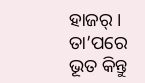ହାଜର୍ । ତା’ପରେ ଭୂତ କିନ୍ତୁ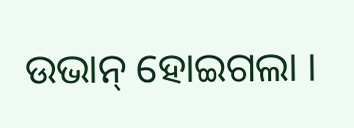ଉଭାନ୍ ହୋଇଗଲା ।